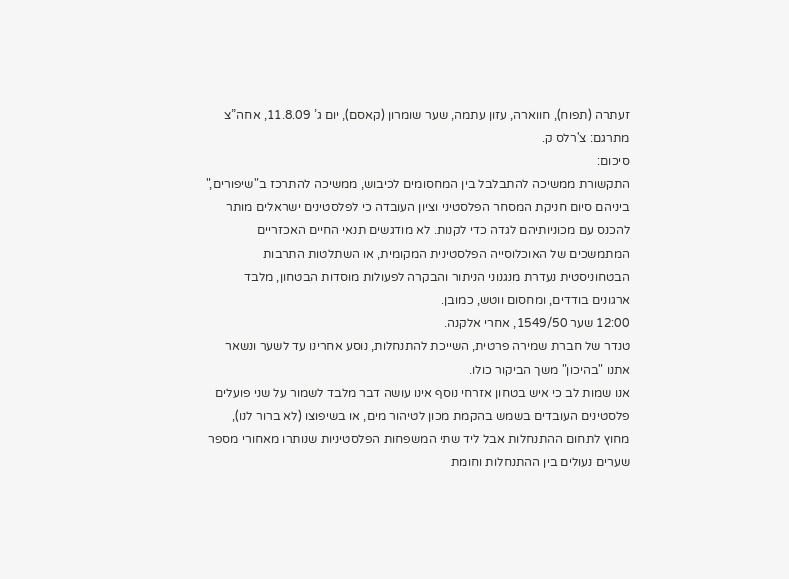זעתרה (תפוח), חווארה, עזון עתמה, שער שומרון (קאסם), יום ג’ 11.8.09, אחה”צ
מתרגם: צ'רלס ק.
סיכום:
התקשורת ממשיכה להתבלבל בין המחסומים לכיבוש, ממשיכה להתרכז ב"שיפורים," ביניהם סיום חניקת המסחר הפלסטיני וציון העובדה כי לפלסטינים ישראלים מותר להכנס עם מכוניותיהם לגדה כדי לקנות. לא מודגשים תנאי החיים האכזריים המתמשכים של האוכלוסייה הפלסטינית המקומית, או השתלטות התרבות הבטחוניסטית נעדרת מנגנוני הניתור והבקרה לפעולות מוסדות הבטחון, מלבד ארגונים בודדים, ומחסום ווטש, כמובן.
12:00 שער 1549/50, אחרי אלקנה.
טנדר של חברת שמירה פרטית, השייכת להתנחלות, נוסע אחרינו עד לשער ונשאר אתנו "בהיכון" משך הביקור כולו.
אנו שמות לב כי איש בטחון אזרחי נוסף אינו עושה דבר מלבד לשמור על שני פועלים פלסטינים העובדים בשמש בהקמת מכון לטיהור מים, או בשיפוצו (לא ברור לנו), מחוץ לתחום ההתנחלות אבל ליד שתי המשפחות הפלסטיניות שנותרו מאחורי מספר שערים נעולים בין ההתנחלות וחומת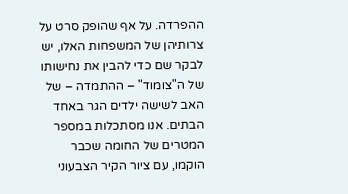ההפרדה. על אף שהופק סרט על צרותיהן של המשפחות האלו, יש לבקר שם כדי להבין את נחישותו של ה"צומוד" – ההתמדה – של האב לשישה ילדים הגר באחד הבתים. אנו מסתכלות במספר המטרים של החומה שכבר הוקמו, עם ציור הקיר הצבעוני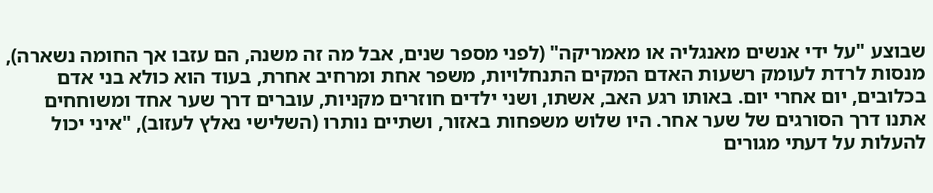שבוצע "על ידי אנשים מאנגליה או מאמריקה" (לפני מספר שנים, אבל מה זה משנה, הם עזבו אך החומה נשארה), מנסות לרדת לעומק רשעות האדם המקים התנחלויות, משפר אחת ומרחיב אחרת, בעוד הוא כולא בני אדם בכלובים, יום אחרי יום. באותו רגע האב, אשתו, ושני ילדים חוזרים מקניות, עוברים דרך שער אחד ומשוחחים אתנו דרך הסורגים של שער אחר. היו שלוש משפחות באזור, ושתיים נותרו (השלישי נאלץ לעזוב), "איני יכול להעלות על דעתי מגורים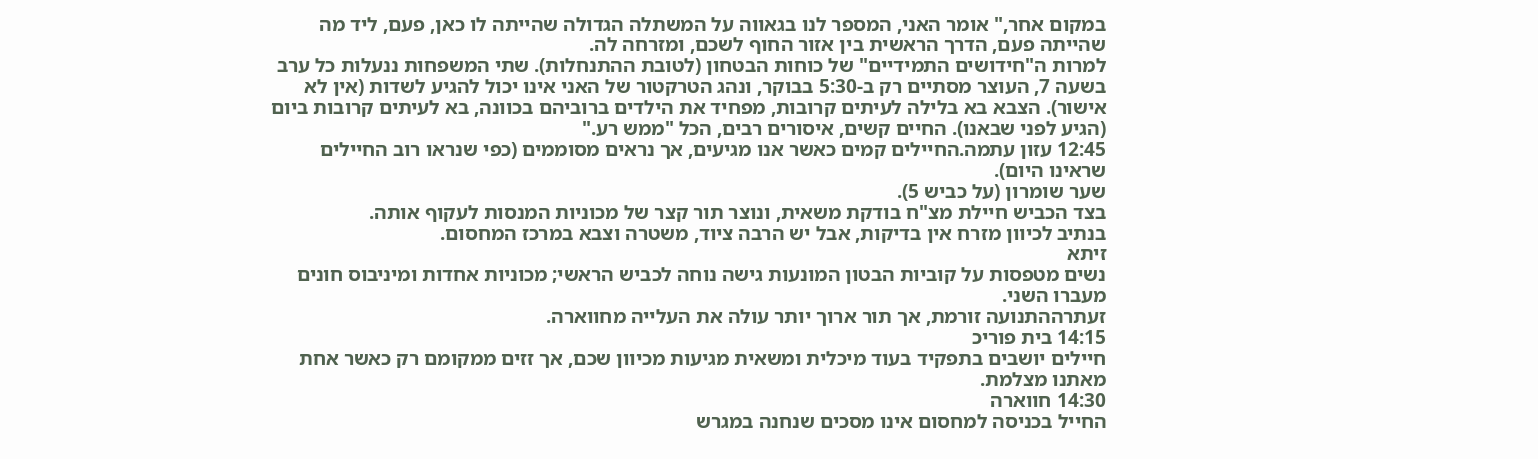במקום אחר," אומר האני, המספר לנו בגאווה על המשתלה הגדולה שהייתה לו כאן, פעם, ליד מה שהייתה פעם, הדרך הראשית בין אזור החוף לשכם, ומזרחה לה.
למרות ה"חידושים התמידיים" של כוחות הבטחון (לטובת ההתנחלות). שתי המשפחות ננעלות כל ערב בשעה 7, העוצר מסתיים רק ב-5:30 בבוקר, ונהג הטרקטור של האני אינו יכול להגיע לשדות (אין לא אישור). הצבא בא בלילה לעיתים קרובות, מפחיד את הילדים ברוביהם בכוונה, בא לעיתים קרובות ביום (הגיע לפני שבאנו). החיים קשים, איסורים רבים, הכל "ממש רע."
12:45 עזון עתמה.החיילים קמים כאשר אנו מגיעים, אך נראים מסוממים (כפי שנראו רוב החיילים שראינו היום).
שער שומרון (על כביש 5).
בצד הכביש חיילת מצ"ח בודקת משאית, ונוצר תור קצר של מכוניות המנסות לעקוף אותה.
בנתיב לכיוון מזרח אין בדיקות, אבל יש הרבה ציוד, משטרה וצבא במרכז המחסום.
זיתא
נשים מטפסות על קוביות הבטון המונעות גישה נוחה לכביש הראשי; מכוניות אחדות ומיניבוס חונים מעברו השני.
זעתרההתנועה זורמת, אך תור ארוך יותר עולה את העלייה מחווארה.
14:15 בית פוריכ
חיילים יושבים בתפקיד בעוד מיכלית ומשאית מגיעות מכיוון שכם, אך זזים ממקומם רק כאשר אחת מאתנו מצלמת.
14:30 חווארה
החייל בכניסה למחסום אינו מסכים שנחנה במגרש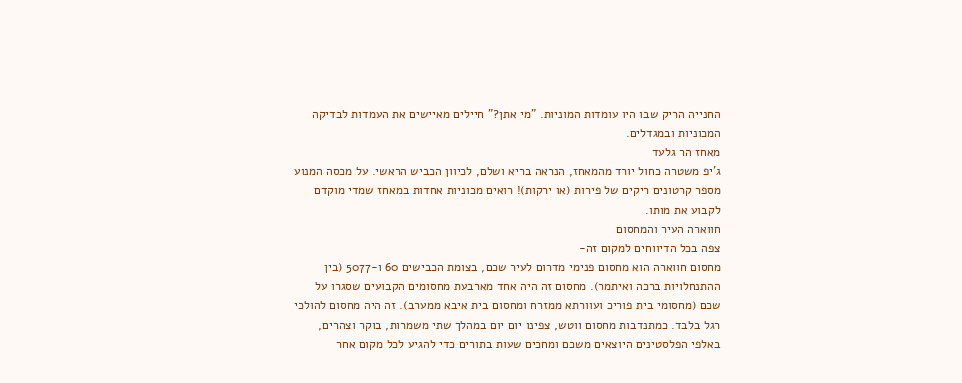החנייה הריק שבו היו עומדות המוניות. "מי אתן?" חיילים מאיישים את העמדות לבדיקה המכוניות ובמגדלים.
מאחז הר גלעד
ג'יפ משטרה כחול יורד מהמאחז, הנראה בריא ושלם, לכיוון הכביש הראשי. על מכסה המנוע מספר קרטונים ריקים של פירות (או ירקות)! רואים מכוניות אחדות במאחז שמדי מוקדם לקבוע את מותו.
חווארה העיר והמחסום
צפה בכל הדיווחים למקום זה-
מחסום חווארה הוא מחסום פנימי מדרום לעיר שכם, בצומת הכבישים 60 ו-5077 (בין ההתנחלויות ברכה ואיתמר). מחסום זה היה אחד מארבעת מחסומים הקבועים שסגרו על שכם (מחסומי בית פוריכ ועוורתא ממזרח ומחסום בית איבא ממערב). זה היה מחסום להולכי רגל בלבד. כמתנדבות מחסום ווטש, צפינו יום יום במהלך שתי משמרות, בוקר וצהרים, באלפי הפלסטינים היוצאים משכם ומחכים שעות בתורים כדי להגיע לכל מקום אחר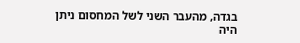בגדה, מהעבר השני לשל המחסום ניתן היה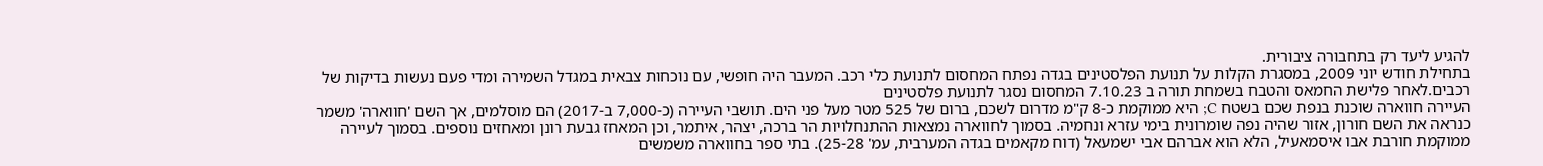להגיע ליעד רק בתחבורה ציבורית.
בתחילת חודש יוני 2009, במסגרת הקלות על תנועת הפלסטינים בגדה נפתח המחסום לתנועת כלי רכב. המעבר היה חופשי, עם נוכחות צבאית במגדל השמירה ומדי פעם נעשות בדיקות של רכבים.לאחר פלישת החמאס והטבח בשמחת תורה ב 7.10.23 המחסום נסגר לתנועת פלסטינים
העיירה חווארה שוכנת בנפת שכם בשטח C; היא ממוקמת כ-8 ק"מ מדרום לשכם, ברום של 525 מטר מעל פני הים. תושבי העיירה (כ-7,000 ב-2017) הם מוסלמים, אך השם 'חווארה' משמר כנראה את השם חורון, אזור שהיה נפה שומרונית בימי עזרא ונחמיה. בסמוך לחווארה נמצאות ההתנחלויות הר ברכה, יצהר, איתמר, וכן המאחז גבעת רונן ומאחזים נוספים. בסמוך לעיירה ממוקמת חורבת אבו איסמאעיל, הלא הוא אברהם אבי ישמעאל (דוח מקאמים בגדה המערבית, עמ' 25-28). בתי ספר בחווארה משמשים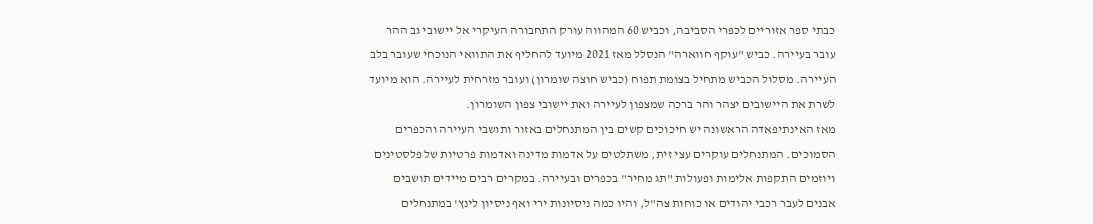כבתי ספר אזוריים לכפרי הסביבה, וכביש 60 המהווה עורק התחבורה העיקרי אל יישובי גב ההר עובר בעיירה. כביש "עוקף חווארה" הנסלל מאז 2021 מיועד להחליף את התוואי הנוכחי שעובר בלב העיירה. מסלול הכביש מתחיל בצומת תפוח (כביש חוצה שומרון) ועובר מזרחית לעיירה. הוא מיועד לשרת את היישובים יצהר והר ברכה שמצפון לעיירה ואת יישובי צפון השומרון.
מאז האינתיפאדה הראשונה יש חיכוכים קשים בין המתנחלים באזור ותושבי העיירה והכפרים הסמוכים. המתנחלים עוקרים עצי זית, משתלטים על אדמות מדינה ואדמות פרטיות של פלסטינים ויוזמים התקפות אלימות ופעולות "תג מחיר" בכפרים ובעיירה. במקרים רבים מיידים תושבים אבנים לעבר רכבי יהודים או כוחות צה"ל, והיו כמה ניסיונות ירי ואף ניסיון לינץ' במתנחלים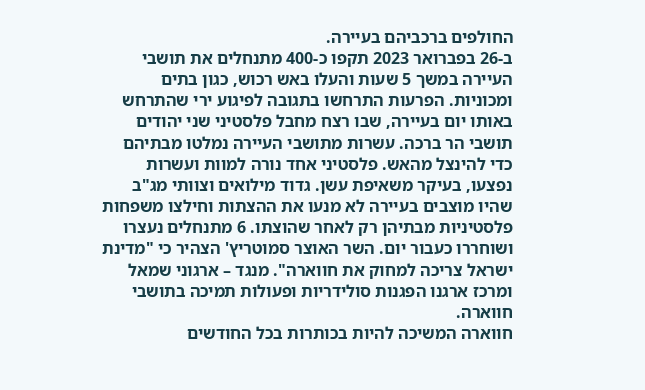החולפים ברכביהם בעיירה.
ב-26 בפברואר 2023 תקפו כ-400 מתנחלים את תושבי העיירה במשך 5 שעות והעלו באש רכוש, כגון בתים ומכוניות. הפרעות התרחשו בתגובה לפיגוע ירי שהתרחש באותו יום בעיירה, שבו רצח מחבל פלסטיני שני יהודים תושבי הר ברכה. עשרות מתושבי העיירה נמלטו מבתיהם כדי להינצל מהאש. פלסטיני אחד נורה למוות ועשרות נפצעו, בעיקר משאיפת עשן. גדוד מילואים וצוותי מג"ב שהיו מוצבים בעיירה לא מנעו את ההצתות וחילצו משפחות פלסטיניות מבתיהן רק לאחר שהוצתו. 6 מתנחלים נעצרו ושוחררו כעבור יום. השר האוצר סמוטריץ' הצהיר כי "מדינת ישראל צריכה למחוק את חווארה". מנגד – ארגוני שמאל ומרכז ארגנו הפגנות סולידריות ופעולות תמיכה בתושבי חווארה.
חווארה המשיכה להיות בכותרות בכל החודשים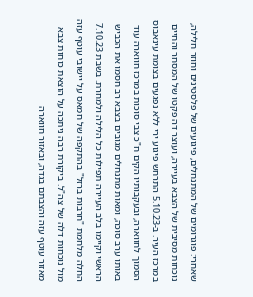שאחרי: פוגרומים של המתנחלים, פיגועים של פלסטינים וחוזר חלילה, נוכחות מסיבית של הצבא בעיירה, ועוצר דה פקטו של המסחר והחיים במרכז העיר. ב-5.10.23 התרחש פיגוע ירי ללא נפגעים בצומת עינאבוס הסמוך לחווארה, ובעקבותיו הקים ח"כ צבי סוכות במרכז חווארה עוד באותו ערב סוכה, ומאות מתנחלים מגובים בצבא רב חסמו את הכביש הראשי וקיימו בלב העיירה תפילות כל הלילה ולמחרת. בשבת 7.10.23 החלה מלחמת "חרבות ברזל" בהתקפה של חמאס על יישובי עוטף עזה מול נוכחות דלה של צה"ל. ביקורת רבה ניתכה על הוצאת כוחות צבא מאזור עוטף עזה והצבתם בגדה, ובאזור חווארה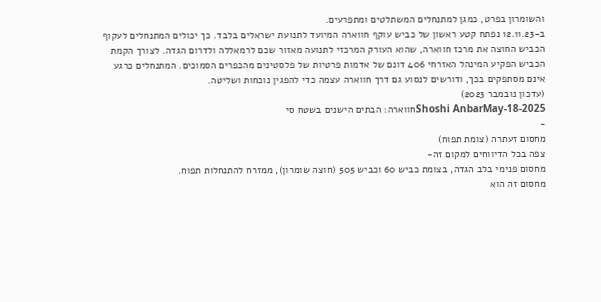והשומרון בפרט, כמגן למתנחלים המשתלטים ומתפרעים.
ב-12.11.23 נפתח קטע ראשון של כביש עוקף חווארה המיועד לתנועת ישראלים בלבד. כך יכולים המתנחלים לעקוף הכביש החוצה את מרכז חווארה, שהוא העורק המרכזי לתנועה מאזור שכם לרמאללה ולדרום הגדה. לצורך הקמת הכביש הפקיע המינהל האזרחי 406 דונם של אדמות פרטיות של פלסטינים מהכפרים הסמוכים. המתנחלים כרגע אינם מסתפקים בכך, ודורשים לנסוע גם דרך חווארה עצמה כדי להפגין נוכחות ושליטה.
(עדכון נובמבר 2023)
Shoshi AnbarMay-18-2025חווארה: הבתים הישנים בשטח סי
-
מחסום זעתרה (צומת תפוח)
צפה בכל הדיווחים למקום זה-
מחסום פנימי בלב הגדה, בצומת כביש 60 וכביש 505 (חוצה שומרון), ממזרח להתנחלות תפוח.
מחסום זה הוא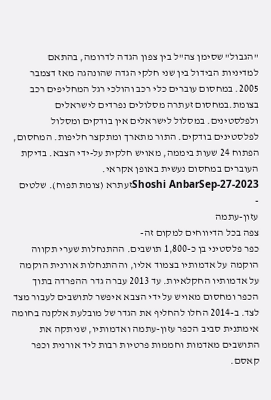"הגבול" שסימן צה"ל בין צפון הגדה לדרומה, בהתאם למדיניות הבידול בין שני חלקי הגדה שהונהגה מאז דצמבר 2005. במחסום עוברים כלי רכב והולכי רגל המחליפים רכב בצומת.במחסום זעתרה מסלולים נפרדים לישראלים ולפלסטינים. במסלול לישראלים אין בודקים ומסלול לפלסטינים בודקים. התור מתארך ומתקצר חליפות. המחסום, הפתוח 24 שעות ביממה, מאויש חלקית על-ידי הצבא. בדיקת העוברים במחסום נעשית באופן אקראי.
Shoshi AnbarSep-27-2023זעתרא (צומת תפוח). שלטים
-
עזון-עתמה
צפה בכל הדיווחים למקום זה-
כפר פלסטיני בן כ-1,800 תושבים. ההתנחלות שערי תקווה הוקמה על אדמותיו בצמוד אליו, וההתנחלות אורנית הוקמה על אדמותיו החקלאיות. עד 2013 עברה גדר ההפרדה בתוך הכפר ומחסום מאויש על ידי הצבא איפשר לתושבים לעבור מצד לצד. ב-2014 החלו להחליף את הגדר של מובלעת אלקנה בחומה אימתנית סביב הכפר עזון-עתמה ואדמותיו, שניתקה את התושבים מאדמות וחממות פרטיות רבות ליד אורנית וכפר קאסם.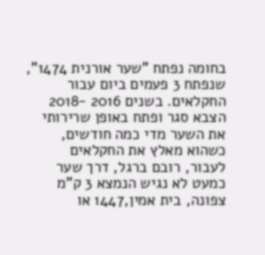בחומה נפתח "שער אורנית 1474", שנפתח 3 פעמים ביום עבור החקלאים. בשנים 2016 -2018 הצבא סגר ופתח באופן שרירותי את השער מדי כמה חודשים, כשהוא מאלץ את החקלאים לעבור, רובם ברגל, דרך שער כמעט לא נגיש הנמצא 3 ק"מ צפונה, בית אמין,1447 או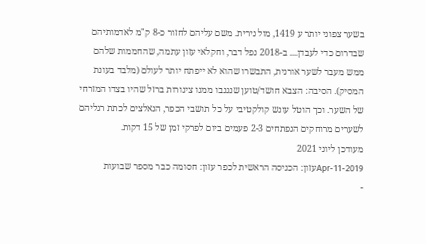בשער צפוני יותר ע 1419, מול נירית. משם עליהם לחזור כ-8 ק"מ לאדמותיהם שבדרום כדי לעבדן.... ב-2018 נפל דבר, וחקלאי עזון עתמה, שהחממות שלהם ממש מעבר לשער אורנית, התבשרו שהוא לא ייפתח יותר לעולם (מלבד בעונת המסיק). הסיבה: הצבא חושד/טוען שנגנבו ממנו צינורות ברזל שהיו בצדו המזרחי של השער. וכך הוטל עונש קולקטיבי על כל תושבי הכפר, הנאלצים לכתת רגליהם לשערים מרוחקים הנפתחים 2-3 פעמים ביום לפרקי זמן של 15 דקות.
מעודכן ליוני 2021
Apr-11-2019עזון: הכניסה הראשית לכפר עזון: חסומה כבר מספר שבועות
-